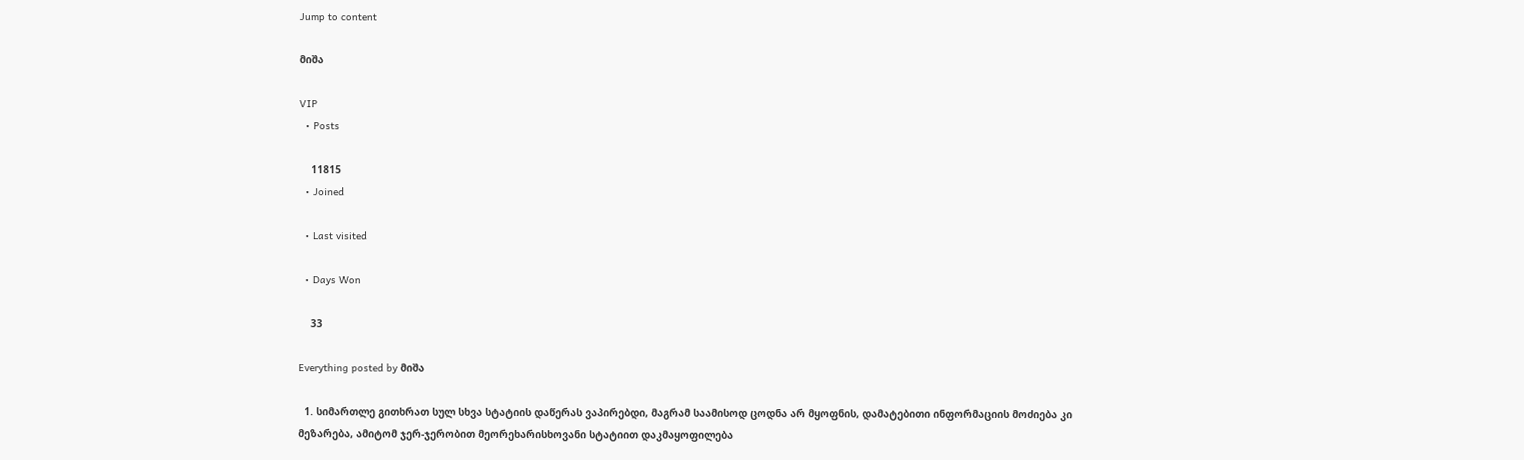Jump to content

მიშა

VIP
  • Posts

    11815
  • Joined

  • Last visited

  • Days Won

    33

Everything posted by მიშა

  1. სიმართლე გითხრათ სულ სხვა სტატიის დაწერას ვაპირებდი, მაგრამ საამისოდ ცოდნა არ მყოფნის, დამატებითი ინფორმაციის მოძიება კი მეზარება, ამიტომ ჯერ-ჯერობით მეორეხარისხოვანი სტატიით დაკმაყოფილება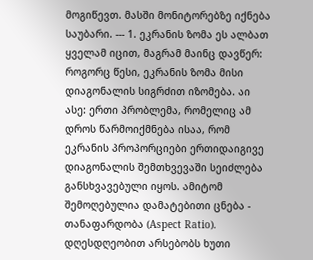მოგიწევთ. მასში მონიტორებზე იქნება საუბარი. --- 1. ეკრანის ზომა ეს ალბათ ყველამ იცით, მაგრამ მაინც დავწერ: როგორც წესი, ეკრანის ზომა მისი დიაგონალის სიგრძით იზომება. აი ასე: ერთი პრობლემა, რომელიც ამ დროს წარმოიქმნება ისაა, რომ ეკრანის პროპორციები ერთიდაიგივე დიაგონალის შემთხვევაში სეიძლება განსხვავებული იყოს. ამიტომ შემოღებულია დამატებითი ცნება - თანაფარდობა (Aspect Ratio). დღესდღეობით არსებობს ხუთი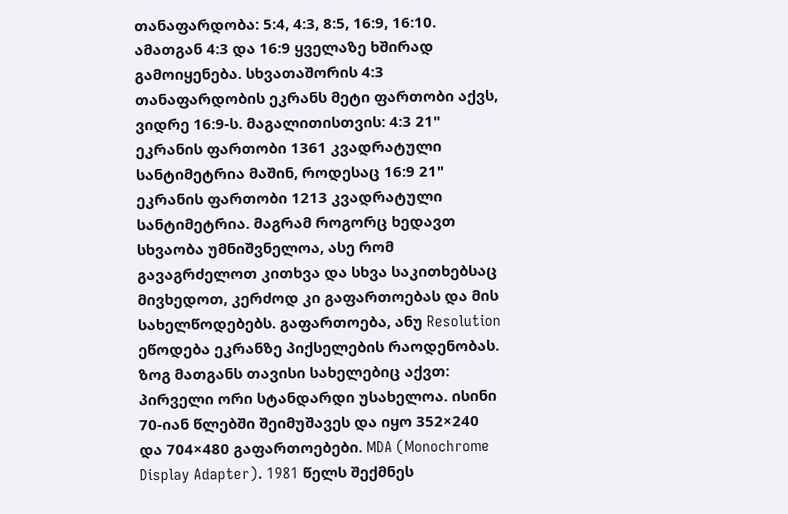თანაფარდობა: 5:4, 4:3, 8:5, 16:9, 16:10. ამათგან 4:3 და 16:9 ყველაზე ხშირად გამოიყენება. სხვათაშორის 4:3 თანაფარდობის ეკრანს მეტი ფართობი აქვს, ვიდრე 16:9-ს. მაგალითისთვის: 4:3 21" ეკრანის ფართობი 1361 კვადრატული სანტიმეტრია მაშინ, როდესაც 16:9 21" ეკრანის ფართობი 1213 კვადრატული სანტიმეტრია. მაგრამ როგორც ხედავთ სხვაობა უმნიშვნელოა, ასე რომ გავაგრძელოთ კითხვა და სხვა საკითხებსაც მივხედოთ, კერძოდ კი გაფართოებას და მის სახელწოდებებს. გაფართოება, ანუ Resolution ეწოდება ეკრანზე პიქსელების რაოდენობას. ზოგ მათგანს თავისი სახელებიც აქვთ: პირველი ორი სტანდარდი უსახელოა. ისინი 70-იან წლებში შეიმუშავეს და იყო 352×240 და 704×480 გაფართოებები. MDA (Monochrome Display Adapter). 1981 წელს შექმნეს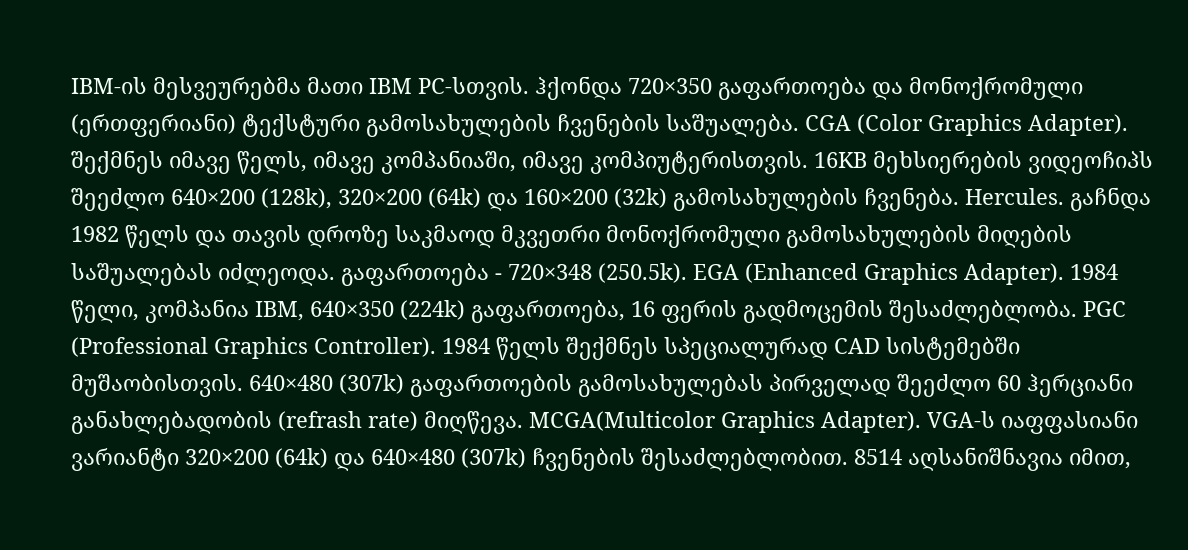IBM-ის მესვეურებმა მათი IBM PC-სთვის. ჰქონდა 720×350 გაფართოება და მონოქრომული (ერთფერიანი) ტექსტური გამოსახულების ჩვენების საშუალება. CGA (Color Graphics Adapter). შექმნეს იმავე წელს, იმავე კომპანიაში, იმავე კომპიუტერისთვის. 16KB მეხსიერების ვიდეოჩიპს შეეძლო 640×200 (128k), 320×200 (64k) და 160×200 (32k) გამოსახულების ჩვენება. Hercules. გაჩნდა 1982 წელს და თავის დროზე საკმაოდ მკვეთრი მონოქრომული გამოსახულების მიღების საშუალებას იძლეოდა. გაფართოება - 720×348 (250.5k). EGA (Enhanced Graphics Adapter). 1984 წელი, კომპანია IBM, 640×350 (224k) გაფართოება, 16 ფერის გადმოცემის შესაძლებლობა. PGC (Professional Graphics Controller). 1984 წელს შექმნეს სპეციალურად CAD სისტემებში მუშაობისთვის. 640×480 (307k) გაფართოების გამოსახულებას პირველად შეეძლო 60 ჰერციანი განახლებადობის (refrash rate) მიღწევა. MCGA(Multicolor Graphics Adapter). VGA-ს იაფფასიანი ვარიანტი 320×200 (64k) და 640×480 (307k) ჩვენების შესაძლებლობით. 8514 აღსანიშნავია იმით,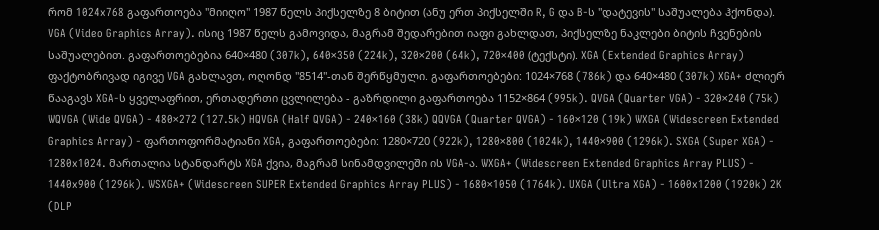რომ 1024x768 გაფართოება "მიიღო" 1987 წელს პიქსელზე 8 ბიტით (ანუ ერთ პიქსელში R, G და B-ს "დატევის" საშუალება ჰქონდა). VGA (Video Graphics Array). ისიც 1987 წელს გამოვიდა, მაგრამ შედარებით იაფი გახლდათ, პიქსელზე ნაკლები ბიტის ჩვენების საშუალებით. გაფართოებებია 640×480 (307k), 640×350 (224k), 320×200 (64k), 720×400 (ტექსტი). XGA (Extended Graphics Array) ფაქტობრივად იგივე VGA გახლავთ, ოღონდ "8514"-თან შერწყმული. გაფართოებები: 1024×768 (786k) და 640×480 (307k) XGA+ ძლიერ წააგავს XGA-ს ყველაფრით, ერთადერთი ცვლილება - გაზრდილი გაფართოება 1152×864 (995k). QVGA (Quarter VGA) - 320×240 (75k) WQVGA (Wide QVGA) - 480×272 (127.5k) HQVGA (Half QVGA) - 240×160 (38k) QQVGA (Quarter QVGA) - 160×120 (19k) WXGA (Widescreen Extended Graphics Array) - ფართოფორმატიანი XGA, გაფართოებები: 1280×720 (922k), 1280×800 (1024k), 1440×900 (1296k). SXGA (Super XGA) - 1280x1024. მართალია სტანდარტს XGA ქვია, მაგრამ სინამდვილეში ის VGA-ა. WXGA+ (Widescreen Extended Graphics Array PLUS) - 1440x900 (1296k). WSXGA+ (Widescreen SUPER Extended Graphics Array PLUS) - 1680×1050 (1764k). UXGA (Ultra XGA) - 1600x1200 (1920k) 2K (DLP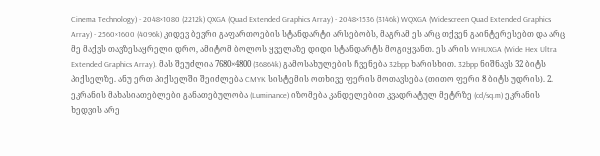Cinema Technology) - 2048×1080 (2212k) QXGA (Quad Extended Graphics Array) - 2048×1536 (3146k) WQXGA (Widescreen Quad Extended Graphics Array) - 2560×1600 (4096k) კიდევ ბევრი გაფართოების სტანდარტი არსებობს, მაგრამ ეს არც თქვენ გაინტერესებთ და არც მე მაქვს თავზესაყრელი დრო, ამიტომ ბოლოს ყველაზე დიდი სტანდარტს მოგიყვანთ. ეს არის WHUXGA (Wide Hex Ultra Extended Graphics Array). მას შეუძლია 7680×4800 (36864k) გამოსახულების ჩვენება 32bpp ხარისხით. 32bpp ნიშნავს 32 ბიტს პიქსელზე. ანუ ერთ პიქსელში შეიძლება CMYK სისტემის ოთხივე ფერის მოთავსება (თითო ფერი 8 ბიტს უდრის). 2. ეკრანის მახასიათებლები განათებულობა (Luminance) იზომება კანდელებით კვადრატულ მეტრზე (cd/sq.m) ეკრანის ხედვის არე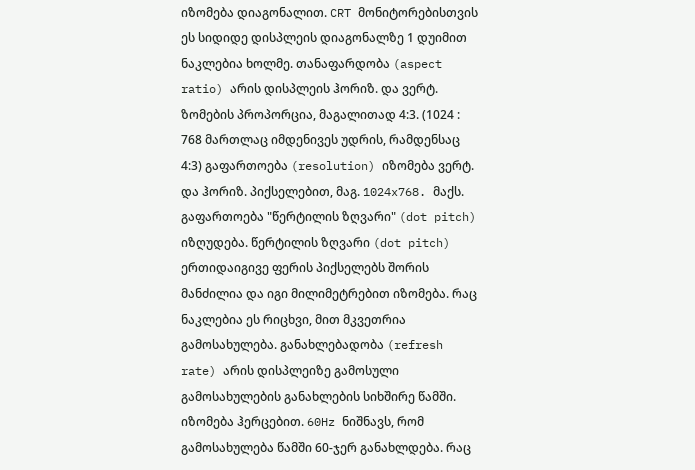იზომება დიაგონალით. CRT მონიტორებისთვის ეს სიდიდე დისპლეის დიაგონალზე 1 დუიმით ნაკლებია ხოლმე. თანაფარდობა (aspect ratio) არის დისპლეის ჰორიზ. და ვერტ. ზომების პროპორცია, მაგალითად 4:3. (1024 : 768 მართლაც იმდენივეს უდრის, რამდენსაც 4:3) გაფართოება (resolution) იზომება ვერტ. და ჰორიზ. პიქსელებით, მაგ. 1024x768. მაქს. გაფართოება "წერტილის ზღვარი" (dot pitch) იზღუდება. წერტილის ზღვარი (dot pitch) ერთიდაიგივე ფერის პიქსელებს შორის მანძილია და იგი მილიმეტრებით იზომება. რაც ნაკლებია ეს რიცხვი, მით მკვეთრია გამოსახულება. განახლებადობა (refresh rate) არის დისპლეიზე გამოსული გამოსახულების განახლების სიხშირე წამში. იზომება ჰერცებით. 60Hz ნიშნავს, რომ გამოსახულება წამში 60-ჯერ განახლდება. რაც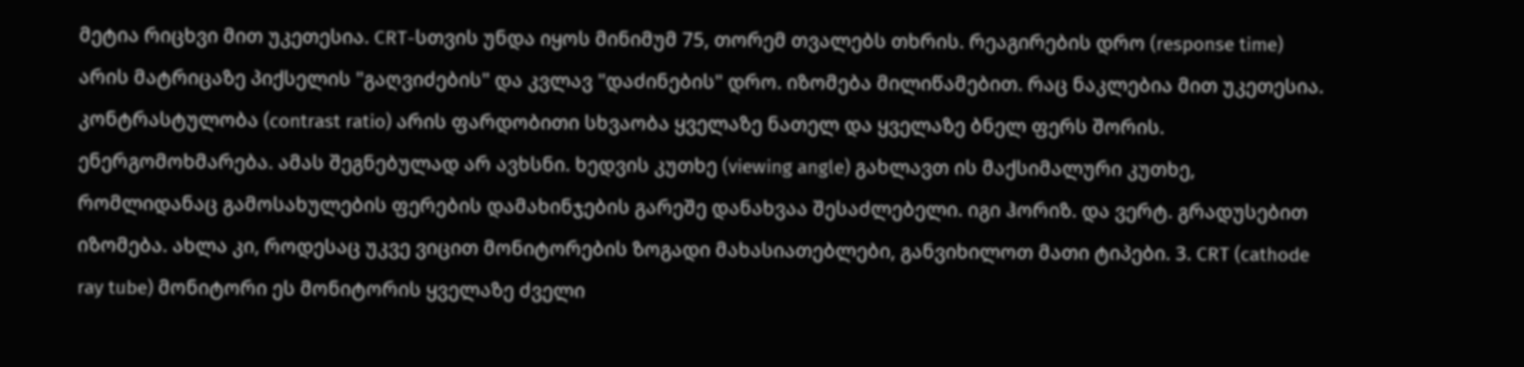მეტია რიცხვი მით უკეთესია. CRT-სთვის უნდა იყოს მინიმუმ 75, თორემ თვალებს თხრის. რეაგირების დრო (response time) არის მატრიცაზე პიქსელის "გაღვიძების" და კვლავ "დაძინების" დრო. იზომება მილიწამებით. რაც ნაკლებია მით უკეთესია. კონტრასტულობა (contrast ratio) არის ფარდობითი სხვაობა ყველაზე ნათელ და ყველაზე ბნელ ფერს შორის. ენერგომოხმარება. ამას შეგნებულად არ ავხსნი. ხედვის კუთხე (viewing angle) გახლავთ ის მაქსიმალური კუთხე, რომლიდანაც გამოსახულების ფერების დამახინჯების გარეშე დანახვაა შესაძლებელი. იგი ჰორიზ. და ვერტ. გრადუსებით იზომება. ახლა კი, როდესაც უკვე ვიცით მონიტორების ზოგადი მახასიათებლები, განვიხილოთ მათი ტიპები. 3. CRT (cathode ray tube) მონიტორი ეს მონიტორის ყველაზე ძველი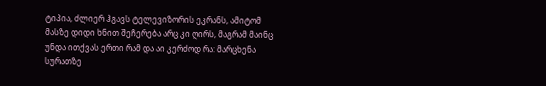ტიპია, ძლიერ ჰგავს ტელევიზორის ეკრანს, ამიტომ მასზე დიდი ხნით შეჩერება არც კი ღირს, მაგრამ მაინც უნდა ითქვას ერთი რამ და აი კერძოდ რა: მარცხენა სურათზე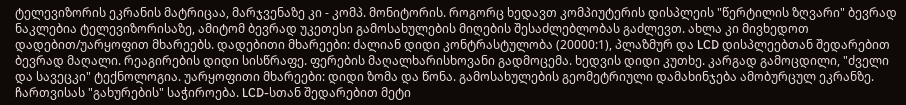ტელევიზორის ეკრანის მატრიცაა, მარჯვენაზე კი - კომპ. მონიტორის. როგორც ხედავთ კომპიუტერის დისპლეის "წერტილის ზღვარი" ბევრად ნაკლებია ტელევიზორისაზე, ამიტომ ბევრად უკეთესი გამოსახულების მიღების შესაძლებლობას გაძლევთ. ახლა კი მივხედოთ დადებით/უარყოფით მხარეებს. დადებითი მხარეები: ძალიან დიდი კონტრასტულობა (20000:1), პლაზმურ და LCD დისპლეებთან შედარებით ბევრად მაღალი. რეაგირების დიდი სისწრაფე. ფერების მაღალხარისხოვანი გადმოცემა. ხედვის დიდი კუთხე. კარგად გამოცდილი, "ძველი და სავეცკი" ტექნოლოგია. უარყოფითი მხარეები: დიდი ზომა და წონა. გამოსახულების გეომეტრიული დამახინჯება ამობურცულ ეკრანზე. ჩართვისას "გახურების" საჭიროება. LCD-სთან შედარებით მეტი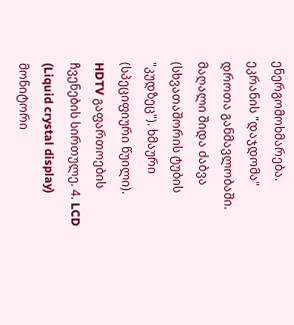ენერგომოხმარება. ეკრანის "დაჯდომა" დროთა განმავლობაში. მაღალი შიდა ძაბვა (სხვათაშორის ტუბის "კუდზეც"). ხმაური (სპეციფიური წუილი). HDTV გაფართოების ჩვენების სირთულე. 4. LCD (Liquid crystal display) მონიტორი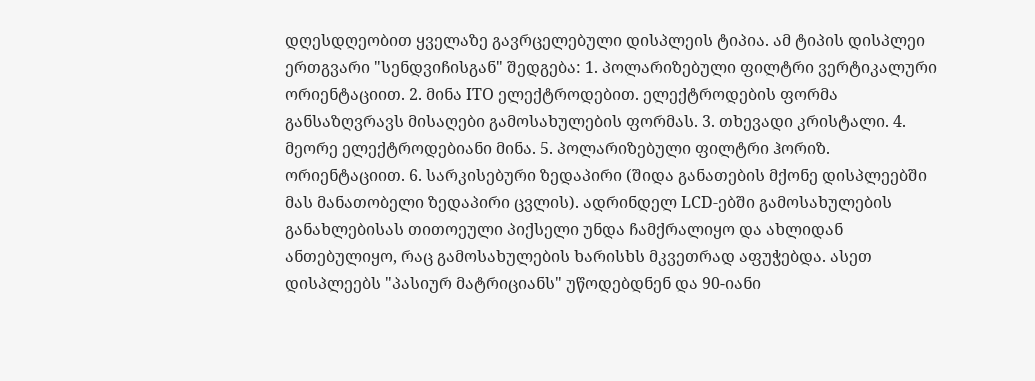დღესდღეობით ყველაზე გავრცელებული დისპლეის ტიპია. ამ ტიპის დისპლეი ერთგვარი "სენდვიჩისგან" შედგება: 1. პოლარიზებული ფილტრი ვერტიკალური ორიენტაციით. 2. მინა ITO ელექტროდებით. ელექტროდების ფორმა განსაზღვრავს მისაღები გამოსახულების ფორმას. 3. თხევადი კრისტალი. 4. მეორე ელექტროდებიანი მინა. 5. პოლარიზებული ფილტრი ჰორიზ. ორიენტაციით. 6. სარკისებური ზედაპირი (შიდა განათების მქონე დისპლეებში მას მანათობელი ზედაპირი ცვლის). ადრინდელ LCD-ებში გამოსახულების განახლებისას თითოეული პიქსელი უნდა ჩამქრალიყო და ახლიდან ანთებულიყო, რაც გამოსახულების ხარისხს მკვეთრად აფუჭებდა. ასეთ დისპლეებს "პასიურ მატრიციანს" უწოდებდნენ და 90-იანი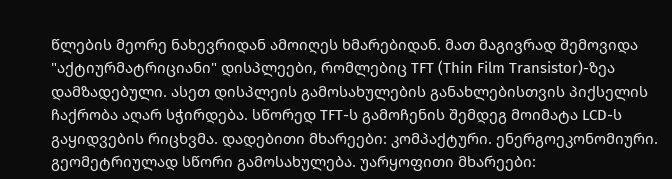წლების მეორე ნახევრიდან ამოიღეს ხმარებიდან. მათ მაგივრად შემოვიდა "აქტიურმატრიციანი" დისპლეები, რომლებიც TFT (Thin Film Transistor)-ზეა დამზადებული. ასეთ დისპლეის გამოსახულების განახლებისთვის პიქსელის ჩაქრობა აღარ სჭირდება. სწორედ TFT-ს გამოჩენის შემდეგ მოიმატა LCD-ს გაყიდვების რიცხვმა. დადებითი მხარეები: კომპაქტური. ენერგოეკონომიური. გეომეტრიულად სწორი გამოსახულება. უარყოფითი მხარეები: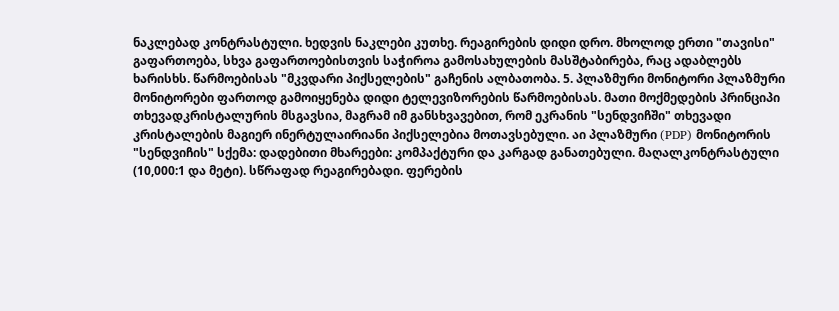ნაკლებად კონტრასტული. ხედვის ნაკლები კუთხე. რეაგირების დიდი დრო. მხოლოდ ერთი "თავისი" გაფართოება, სხვა გაფართოებისთვის საჭიროა გამოსახულების მასშტაბირება, რაც ადაბლებს ხარისხს. წარმოებისას "მკვდარი პიქსელების" გაჩენის ალბათობა. 5. პლაზმური მონიტორი პლაზმური მონიტორები ფართოდ გამოიყენება დიდი ტელევიზორების წარმოებისას. მათი მოქმედების პრინციპი თხევადკრისტალურის მსგავსია, მაგრამ იმ განსხვავებით, რომ ეკრანის "სენდვიჩში" თხევადი კრისტალების მაგიერ ინერტულაირიანი პიქსელებია მოთავსებული. აი პლაზმური (PDP) მონიტორის "სენდვიჩის" სქემა: დადებითი მხარეები: კომპაქტური და კარგად განათებული. მაღალკონტრასტული (10,000:1 და მეტი). სწრაფად რეაგირებადი. ფერების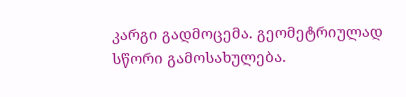კარგი გადმოცემა. გეომეტრიულად სწორი გამოსახულება.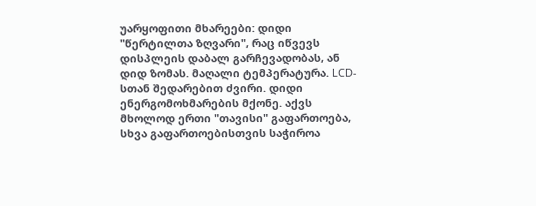უარყოფითი მხარეები: დიდი "წერტილთა ზღვარი", რაც იწვევს დისპლეის დაბალ გარჩევადობას, ან დიდ ზომას. მაღალი ტემპერატურა. LCD-სთან შედარებით ძვირი. დიდი ენერგომოხმარების მქონე. აქვს მხოლოდ ერთი "თავისი" გაფართოება, სხვა გაფართოებისთვის საჭიროა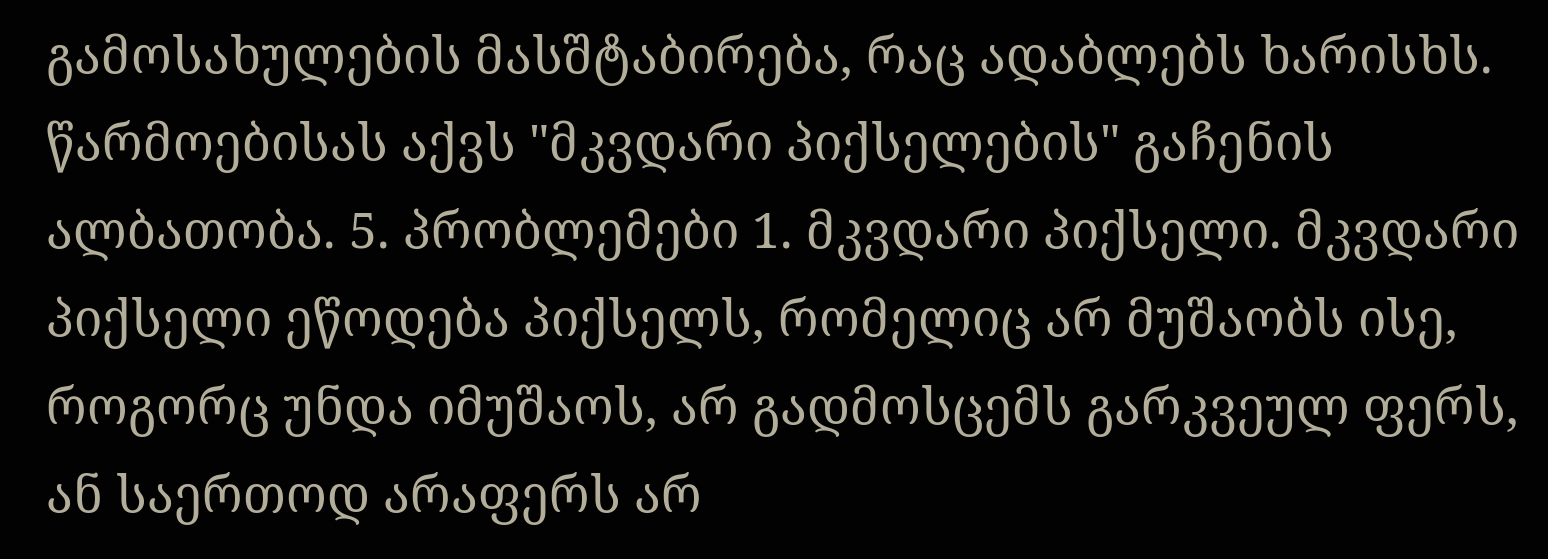გამოსახულების მასშტაბირება, რაც ადაბლებს ხარისხს. წარმოებისას აქვს "მკვდარი პიქსელების" გაჩენის ალბათობა. 5. პრობლემები 1. მკვდარი პიქსელი. მკვდარი პიქსელი ეწოდება პიქსელს, რომელიც არ მუშაობს ისე, როგორც უნდა იმუშაოს, არ გადმოსცემს გარკვეულ ფერს, ან საერთოდ არაფერს არ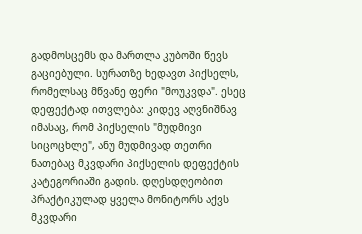გადმოსცემს და მართლა კუბოში წევს გაციებული. სურათზე ხედავთ პიქსელს, რომელსაც მწვანე ფერი "მოუკვდა". ესეც დეფექტად ითვლება: კიდევ აღვნიშნავ იმასაც, რომ პიქსელის "მუდმივი სიცოცხლე", ანუ მუდმივად თეთრი ნათებაც მკვდარი პიქსელის დეფექტის კატეგორიაში გადის. დღესდღეობით პრაქტიკულად ყველა მონიტორს აქვს მკვდარი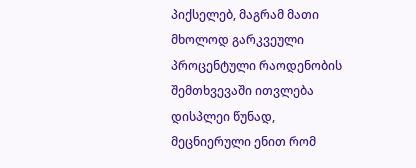პიქსელებ, მაგრამ მათი მხოლოდ გარკვეული პროცენტული რაოდენობის შემთხვევაში ითვლება დისპლეი წუნად, მეცნიერული ენით რომ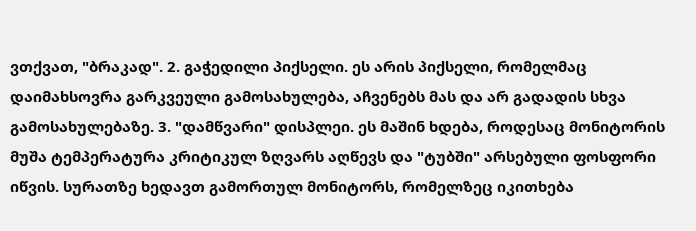ვთქვათ, "ბრაკად". 2. გაჭედილი პიქსელი. ეს არის პიქსელი, რომელმაც დაიმახსოვრა გარკვეული გამოსახულება, აჩვენებს მას და არ გადადის სხვა გამოსახულებაზე. 3. "დამწვარი" დისპლეი. ეს მაშინ ხდება, როდესაც მონიტორის მუშა ტემპერატურა კრიტიკულ ზღვარს აღწევს და "ტუბში" არსებული ფოსფორი იწვის. სურათზე ხედავთ გამორთულ მონიტორს, რომელზეც იკითხება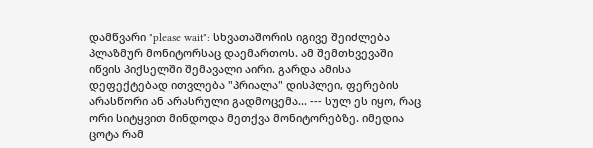დამწვარი "please wait": სხვათაშორის იგივე შეიძლება პლაზმურ მონიტორსაც დაემართოს. ამ შემთხვევაში იწვის პიქსელში შემავალი აირი. გარდა ამისა დეფექტებად ითვლება "პრიალა" დისპლეი, ფერების არასწორი ან არასრული გადმოცემა... --- სულ ეს იყო, რაც ორი სიტყვით მინდოდა მეთქვა მონიტორებზე. იმედია ცოტა რამ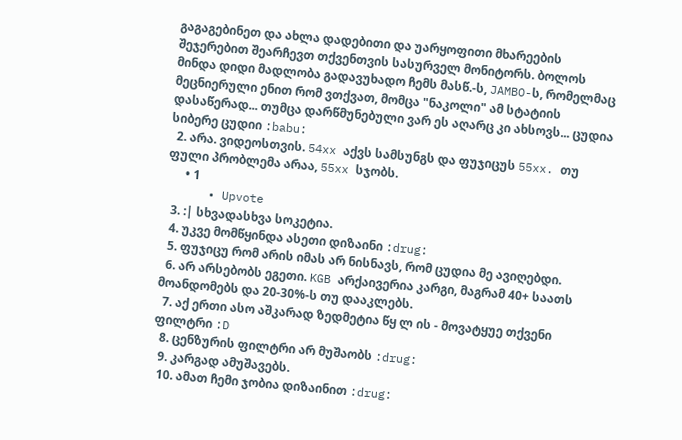გაგაგებინეთ და ახლა დადებითი და უარყოფითი მხარეების შეჯერებით შეარჩევთ თქვენთვის სასურველ მონიტორს. ბოლოს მინდა დიდი მადლობა გადავუხადო ჩემს მასწ.-ს, JAMBO-ს, რომელმაც მეცნიერული ენით რომ ვთქვათ, მომცა "ნაკოლი" ამ სტატიის დასაწერად... თუმცა დარწმუნებული ვარ ეს აღარც კი ახსოვს... ცუდია სიბერე ცუდიი :babu:
  2. არა. ვიდეოსთვის. 54xx აქვს სამსუნგს და ფუჯიცუს 55xx. თუ ფული პრობლემა არაა, 55xx სჯობს.
      • 1
      • Upvote
  3. :| სხვადასხვა სოკეტია.
  4. უკვე მომწყინდა ასეთი დიზაინი :drug:
  5. ფუჯიცუ რომ არის იმას არ ნისნავს, რომ ცუდია მე ავიღებდი.
  6. არ არსებობს ეგეთი. KGB არქაივერია კარგი, მაგრამ 40+ საათს მოანდომებს და 20-30%-ს თუ დააკლებს.
  7. აქ ერთი ასო აშკარად ზედმეტია წყ ლ ის - მოვატყუე თქვენი ფილტრი :D
  8. ცენზურის ფილტრი არ მუშაობს :drug:
  9. კარგად ამუშავებს.
  10. ამათ ჩემი ჯობია დიზაინით :drug: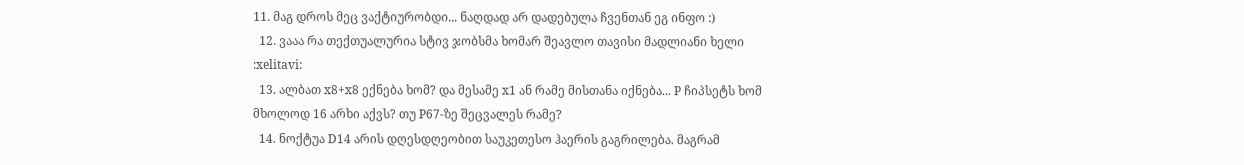11. მაგ დროს მეც ვაქტიურობდი... ნაღდად არ დადებულა ჩვენთან ეგ ინფო :)
  12. ვააა რა თექთუალურია სტივ ჯობსმა ხომარ შეავლო თავისი მადლიანი ხელი :xelitavi:
  13. ალბათ x8+x8 ექნება ხომ? და მესამე x1 ან რამე მისთანა იქნება... P ჩიპსეტს ხომ მხოლოდ 16 არხი აქვს? თუ P67-ზე შეცვალეს რამე?
  14. ნოქტუა D14 არის დღესდღეობით საუკეთესო ჰაერის გაგრილება. მაგრამ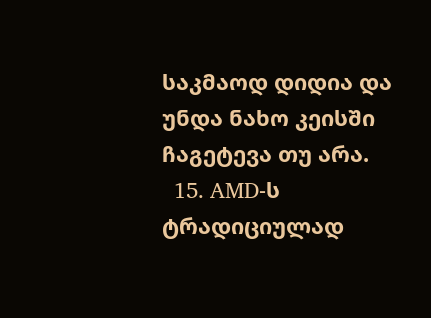საკმაოდ დიდია და უნდა ნახო კეისში ჩაგეტევა თუ არა.
  15. AMD-ს ტრადიციულად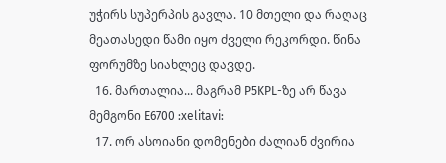უჭირს სუპერპის გავლა. 10 მთელი და რაღაც მეათასედი წამი იყო ძველი რეკორდი. წინა ფორუმზე სიახლეც დავდე.
  16. მართალია... მაგრამ P5KPL-ზე არ წავა მემგონი E6700 :xelitavi:
  17. ორ ასოიანი დომენები ძალიან ძვირია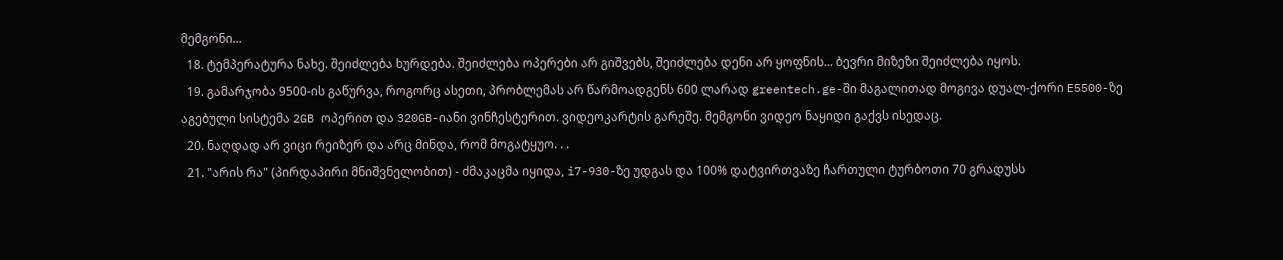მემგონი...
  18. ტემპერატურა ნახე. შეიძლება ხურდება. შეიძლება ოპერები არ გიშვებს, შეიძლება დენი არ ყოფნის... ბევრი მიზეზი შეიძლება იყოს.
  19. გამარჯობა 9500-ის გაწურვა, როგორც ასეთი, პრობლემას არ წარმოადგენს 600 ლარად greentech.ge-ში მაგალითად მოგივა დუალ-ქორი E5500-ზე აგებული სისტემა 2GB ოპერით და 320GB-იანი ვინჩესტერით. ვიდეოკარტის გარეშე. მემგონი ვიდეო ნაყიდი გაქვს ისედაც.
  20. ნაღდად არ ვიცი რეიზერ და არც მინდა, რომ მოგატყუო. . .
  21. "არის რა" (პირდაპირი მნიშვნელობით) - ძმაკაცმა იყიდა, i7-930-ზე უდგას და 100% დატვირთვაზე ჩართული ტურბოთი 70 გრადუსს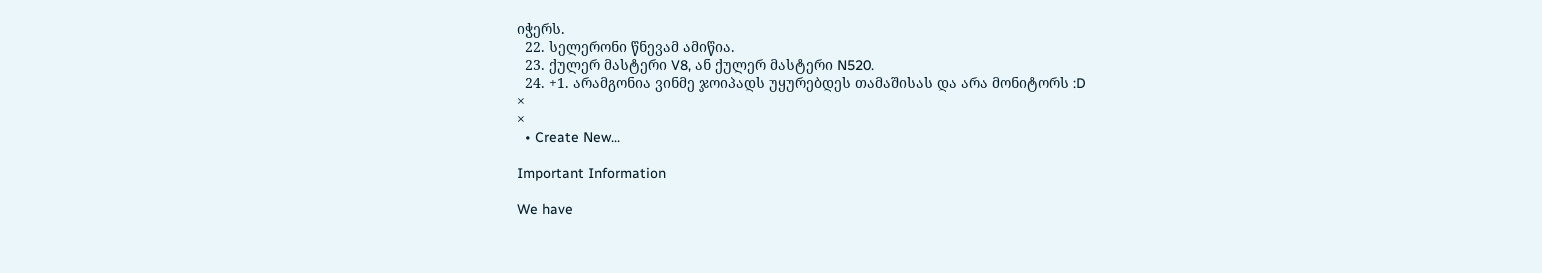იჭერს.
  22. სელერონი წნევამ ამიწია.
  23. ქულერ მასტერი V8, ან ქულერ მასტერი N520.
  24. +1. არამგონია ვინმე ჯოიპადს უყურებდეს თამაშისას და არა მონიტორს :D
×
×
  • Create New...

Important Information

We have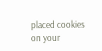placed cookies on your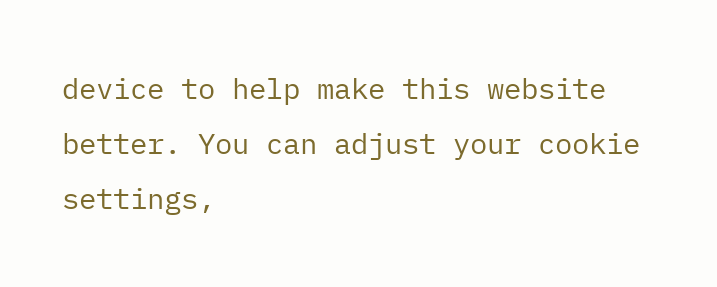device to help make this website better. You can adjust your cookie settings,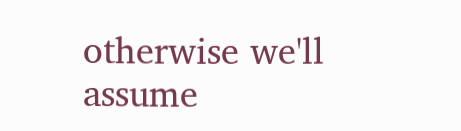otherwise we'll assume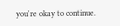you're okay to continue.